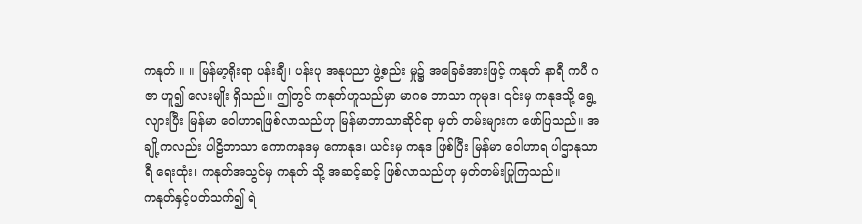ကနုတ် ။ ။ မြန်မာ့ရိုးရာ ပန်းချီ၊ ပန်းပု အနုပညာ ဖွဲ့စည်း မှု၌ အခြေခံအားဖြင့် ကနုတ် နာရီ ကပီ ဂဇာ ဟူ၍ လေးမျိုး ရှိသည်။ ဤတွင် ကနုတ်ဟူသည်မှာ မာဂဓ ဘာသာ ကုမုဒ၊ ၎င်းမှ ကနုဒသို့ ရွေ့လျားပြီး မြန်မာ ဝေါဟာရဖြစ်လာသည်ဟု မြန်မာဘာသာဆိုင်ရာ မှတ် တမ်းများက ဖော်ပြသည်။ အချို့ကလည်း ပါဠိဘာသာ ကောကနဒမှ ကောနုဒ၊ ယင်းမှ ကနုဒ ဖြစ်ပြီး မြန်မာ ဝေါဟာရ ပါဌာနုသာရီ ရေးထုံး၊ ကနုတ်အသွင်မှ ကနုတ် သို့ အဆင့်ဆင့် ဖြစ်လာသည်ဟု မှတ်တမ်းပြုကြသည်။
ကနုတ်နှင့်ပတ်သက်၍ ရဲ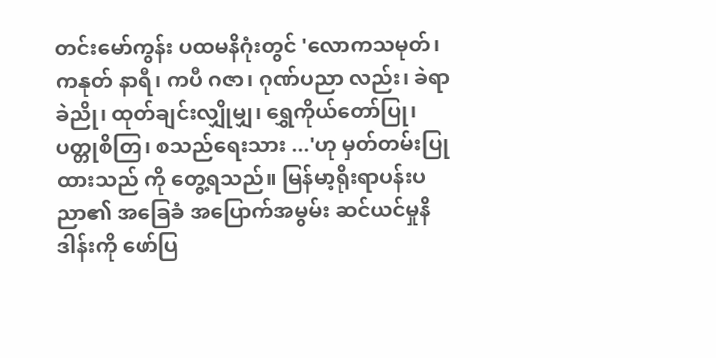တင်းမော်ကွန်း ပထမနိဂုံးတွင် 'လောကသမုတ်၊ ကနုတ် နာရီ၊ ကပီ ဂဇာ၊ ဂုဏ်ပညာ လည်း၊ ခဲရာခဲညို၊ ထုတ်ချင်းလျှိုမျှ၊ ရွှေကိုယ်တော်ပြု၊ ပတ္တုစိတြ၊ စသည်ရေးသား ...'ဟု မှတ်တမ်းပြုထားသည် ကို တွေ့ရသည်။ မြန်မာ့ရိုးရာပန်းပညာ၏ အခြေခံ အပြောက်အမွမ်း ဆင်ယင်မှုနိဒါန်းကို ဖော်ပြ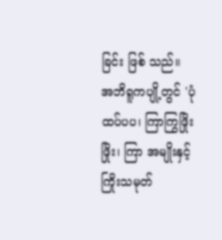ခြင်း ဖြစ် သည်။
အဘိရူကပျို့တွင် 'ပုံထပ်ပပ၊ ကြာကြွဖြိုးဖြိုး၊ ကြာ အမျိုးနှင့် ကြိုးသမုတ်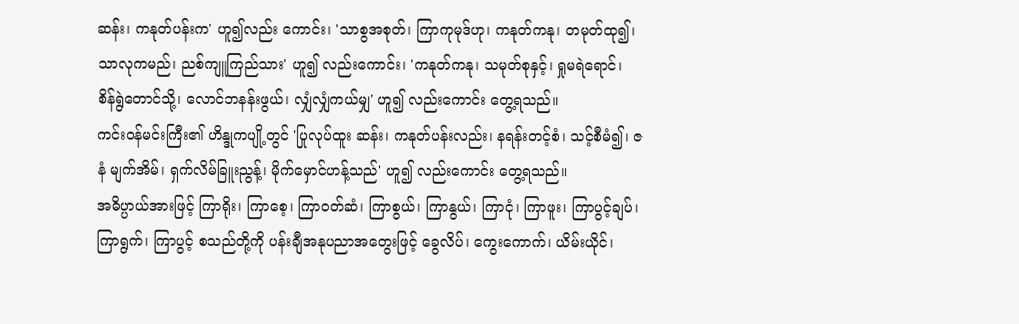ဆန်း၊ ကနုတ်ပန်းက' ဟူ၍လည်း ကောင်း၊ 'သာစွအစုတ်၊ ကြာကုမုဒ်ဟု၊ ကနုတ်ကနု၊ တမုတ်ထု၍၊ သာလုကမည်၊ ညစ်ကျူကြည်သား' ဟူ၍ လည်းကောင်း၊ 'ကနုတ်ကနု၊ သမုတ်စုနှင့်၊ ရှုမရဲရောင်၊ စိန်ရွဲတောင်သို့၊ လောင်ဘနန်းဖွယ်၊ လျှံလျှံကယ်မျှ' ဟူ၍ လည်းကောင်း တွေ့ရသည်။
ကင်းဝန်မင်းကြီး၏ ဟိန္ဒုကပျို့တွင် 'ပြုလုပ်ထူး ဆန်း၊ ကနုတ်ပန်းလည်း၊ နရန်းတင့်စံ၊ သင့်စီမံ၍၊ ဇနံ မျက်အိမ်၊ ရှက်လိမ်ခြူးညွန့်၊ မိုက်မှောင်ဟန့်သည်' ဟူ၍ လည်းကောင်း တွေ့ရသည်။
အဓိပ္ပာယ်အားဖြင့် ကြာရိုး၊ ကြာစေ့၊ ကြာဝတ်ဆံ၊ ကြာစွယ်၊ ကြာနွယ်၊ ကြာငုံ၊ ကြာဖူး၊ ကြာပွင့်ချပ်၊ ကြာရွက်၊ ကြာပွင့် စသည်တို့ကို ပန်းချီအနုပညာအတွေးဖြင့် ခွေလိပ်၊ ကွေးကောက်၊ ယိမ်းယိုင်၊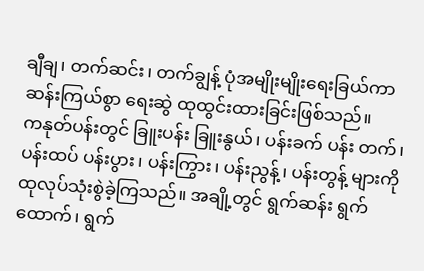ချီချ၊ တက်ဆင်း၊ တက်ချွန့် ပုံအမျိုးမျိုးရေးခြယ်ကာ ဆန်းကြယ်စွာ ရေးဆွဲ ထုထွင်းထားခြင်းဖြစ်သည်။
ကနုတ်ပန်းတွင် ခြူးပန်း ခြူးနွယ်၊ ပန်းခက် ပန်း တက်၊ ပန်းထပ် ပန်းပွား၊ ပန်းကြွား၊ ပန်းညွန့်၊ ပန်းတွန့် များကို ထုလုပ်သုံးစွဲခဲ့ကြသည်။ အချို့တွင် ရွက်ဆန်း ရွက်ထောက်၊ ရွက်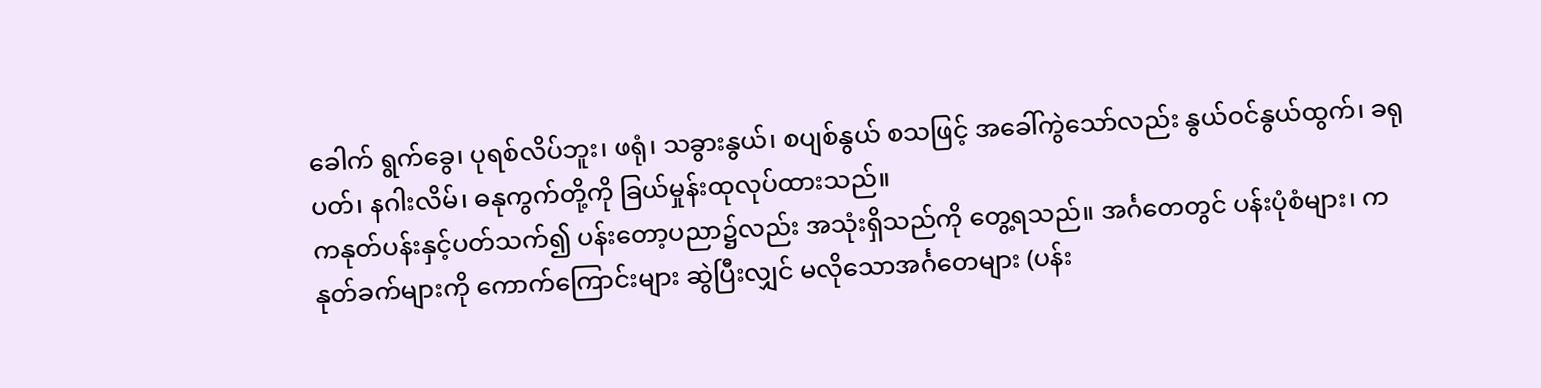ခေါက် ရွက်ခွေ၊ ပုရစ်လိပ်ဘူး၊ ဖရုံ၊ သခွားနွယ်၊ စပျစ်နွယ် စသဖြင့် အခေါ်ကွဲသော်လည်း နွယ်ဝင်နွယ်ထွက်၊ ခရုပတ်၊ နဂါးလိမ်၊ ဓနုကွက်တို့ကို ခြယ်မှုန်းထုလုပ်ထားသည်။
ကနုတ်ပန်းနှင့်ပတ်သက်၍ ပန်းတော့ပညာ၌လည်း အသုံးရှိသည်ကို တွေ့ရသည်။ အင်္ဂတေတွင် ပန်းပုံစံများ၊ ကနုတ်ခက်များကို ကောက်ကြောင်းများ ဆွဲပြီးလျှင် မလိုသောအင်္ဂတေများ (ပန်း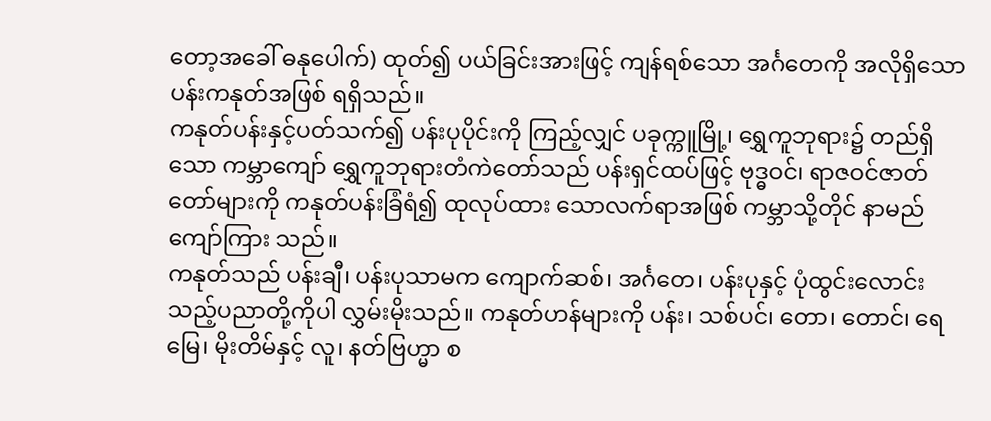တော့အခေါ် ဓနုပေါက်) ထုတ်၍ ပယ်ခြင်းအားဖြင့် ကျန်ရစ်သော အင်္ဂတေကို အလိုရှိသော ပန်းကနုတ်အဖြစ် ရရှိသည်။
ကနုတ်ပန်းနှင့်ပတ်သက်၍ ပန်းပုပိုင်းကို ကြည့်လျှင် ပခုက္ကူမြို့၊ ရွှေကူဘုရား၌ တည်ရှိသော ကမ္ဘာကျော် ရွှေကူဘုရားတံကဲတော်သည် ပန်းရှင်ထပ်ဖြင့် ဗုဒ္ဓဝင်၊ ရာဇဝင်ဇာတ်တော်များကို ကနုတ်ပန်းခြံရံ၍ ထုလုပ်ထား သောလက်ရာအဖြစ် ကမ္ဘာသို့တိုင် နာမည်ကျော်ကြား သည်။
ကနုတ်သည် ပန်းချီ၊ ပန်းပုသာမက ကျောက်ဆစ်၊ အင်္ဂတေ၊ ပန်းပုနှင့် ပုံထွင်းလောင်းသည့်ပညာတို့ကိုပါ လွှမ်းမိုးသည်။ ကနုတ်ဟန်များကို ပန်း၊ သစ်ပင်၊ တော၊ တောင်၊ ရေမြေ၊ မိုးတိမ်နှင့် လူ၊ နတ်ဗြဟ္မာ စ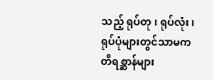သည့် ရုပ်တု၊ ရုပ်လုံး၊ ရုပ်ပုံများတွင်သာမက တိရစ္ဆာန်များ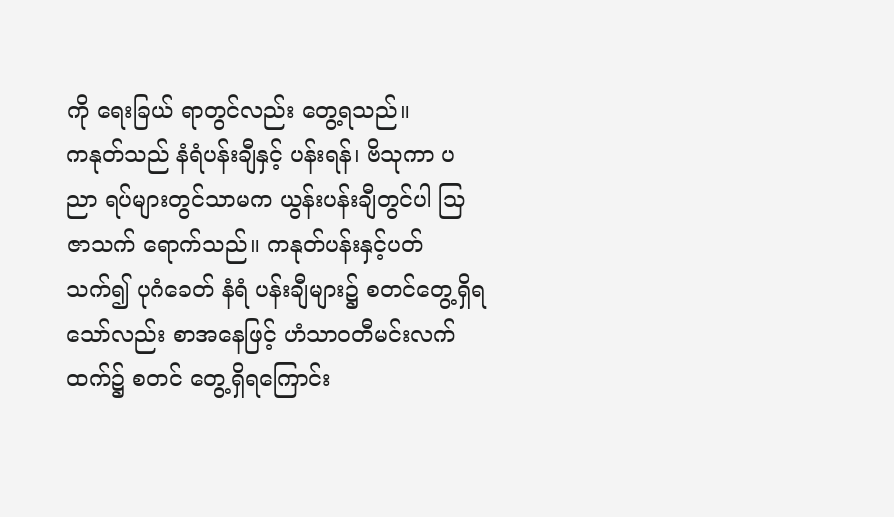ကို ရေးခြယ် ရာတွင်လည်း တွေ့ရသည်။
ကနုတ်သည် နံရံပန်းချီနှင့် ပန်းရန်၊ ဗိသုကာ ပညာ ရပ်များတွင်သာမက ယွန်းပန်းချီတွင်ပါ သြဇာသက် ရောက်သည်။ ကနုတ်ပန်းနှင့်ပတ်သက်၍ ပုဂံခေတ် နံရံ ပန်းချီများ၌ စတင်တွေ့ရှိရသော်လည်း စာအနေဖြင့် ဟံသာဝတီမင်းလက်ထက်၌ စတင် တွေ့ရှိရကြောင်း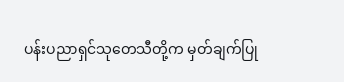ပန်းပညာရှင်သုတေသီတို့က မှတ်ချက်ပြု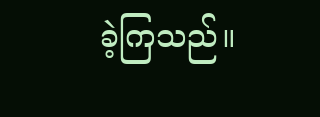ခဲ့ကြသည်။